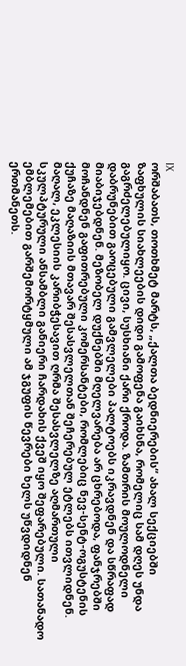IX
ორშაბათს, თოთხმეტ მარტს, „ქალთა ბედნიერების“ ახალ სექციებში ზაფხულის სიახლეების დიდი გამოფენა გაიხსნა, რომელიც სამ დღეს უნდა გაგრძელებულიყო. ცივი, სუსხიანი ქარი ქროდა. ზამთრის მოულოდნელი დაბრუნებით გაოცებული გამვლელები პალტოებს იკრავდნენ და სწრაფად მიაბიჯებდნენ. მეზობელ დუქნებში მღელვარება არ ცხრებოდა, ფანჯრებში მოჩანდნენ გაფითრებული კომერსანტები, რომლებიც ნევ-სენტ-ოგუსტენის ქუჩაზე მაღაზიის მთავარ შესასვლელთან შეჩერებულ ეტლებს ითვლიდნენ. მაღალ, ეკლესიის კარიბჭესავით ღრმა შესასვლელზე აღმართული სკულპტურული ანსამბლი განიერი ჩარდახის ქვეშ იყო შეფარებული. სათანადო ემბლემებით გარშემორტყმული ამ ჯგუფის წევრები ხელს უწვდიდნენ ერთმანეთს.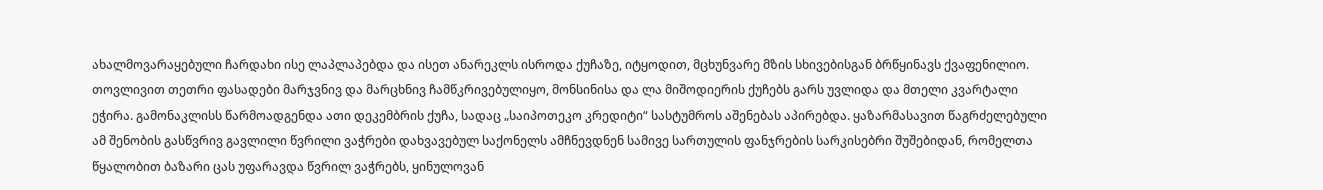ახალმოვარაყებული ჩარდახი ისე ლაპლაპებდა და ისეთ ანარეკლს ისროდა ქუჩაზე, იტყოდით, მცხუნვარე მზის სხივებისგან ბრწყინავს ქვაფენილიო. თოვლივით თეთრი ფასადები მარჯვნივ და მარცხნივ ჩამწკრივებულიყო, მონსინისა და ლა მიშოდიერის ქუჩებს გარს უვლიდა და მთელი კვარტალი ეჭირა. გამონაკლისს წარმოადგენდა ათი დეკემბრის ქუჩა, სადაც „საიპოთეკო კრედიტი“ სასტუმროს აშენებას აპირებდა. ყაზარმასავით წაგრძელებული ამ შენობის გასწვრივ გავლილი წვრილი ვაჭრები დახვავებულ საქონელს ამჩნევდნენ სამივე სართულის ფანჯრების სარკისებრი შუშებიდან, რომელთა წყალობით ბაზარი ცას უფარავდა წვრილ ვაჭრებს, ყინულოვან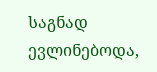საგნად ევლინებოდა,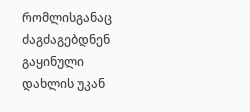რომლისგანაც ძაგძაგებდნენ გაყინული დახლის უკან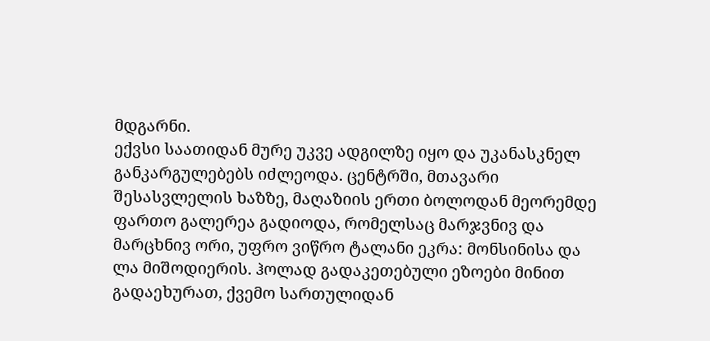მდგარნი.
ექვსი საათიდან მურე უკვე ადგილზე იყო და უკანასკნელ განკარგულებებს იძლეოდა. ცენტრში, მთავარი შესასვლელის ხაზზე, მაღაზიის ერთი ბოლოდან მეორემდე ფართო გალერეა გადიოდა, რომელსაც მარჯვნივ და მარცხნივ ორი, უფრო ვიწრო ტალანი ეკრა: მონსინისა და ლა მიშოდიერის. ჰოლად გადაკეთებული ეზოები მინით გადაეხურათ, ქვემო სართულიდან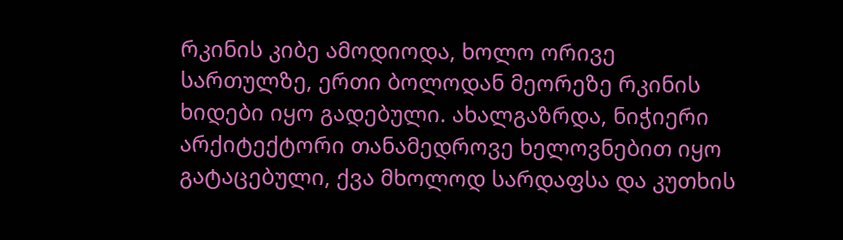რკინის კიბე ამოდიოდა, ხოლო ორივე სართულზე, ერთი ბოლოდან მეორეზე რკინის ხიდები იყო გადებული. ახალგაზრდა, ნიჭიერი არქიტექტორი თანამედროვე ხელოვნებით იყო გატაცებული, ქვა მხოლოდ სარდაფსა და კუთხის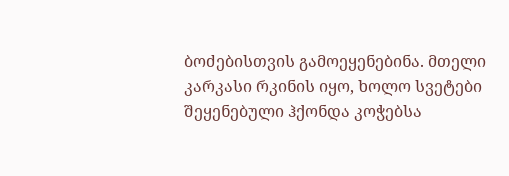ბოძებისთვის გამოეყენებინა. მთელი კარკასი რკინის იყო, ხოლო სვეტები შეყენებული ჰქონდა კოჭებსა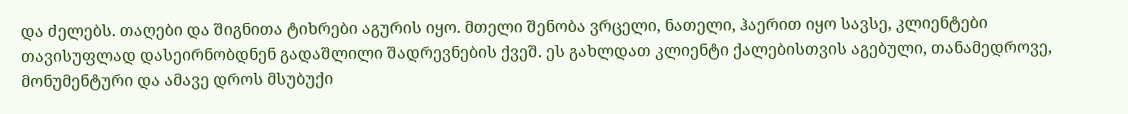და ძელებს. თაღები და შიგნითა ტიხრები აგურის იყო. მთელი შენობა ვრცელი, ნათელი, ჰაერით იყო სავსე, კლიენტები თავისუფლად დასეირნობდნენ გადაშლილი შადრევნების ქვეშ. ეს გახლდათ კლიენტი ქალებისთვის აგებული, თანამედროვე, მონუმენტური და ამავე დროს მსუბუქი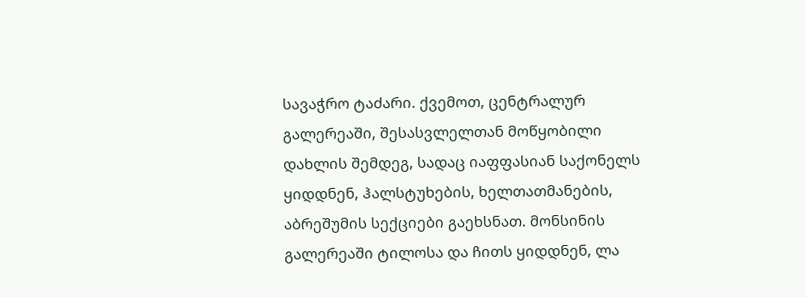სავაჭრო ტაძარი. ქვემოთ, ცენტრალურ გალერეაში, შესასვლელთან მოწყობილი დახლის შემდეგ, სადაც იაფფასიან საქონელს ყიდდნენ, ჰალსტუხების, ხელთათმანების, აბრეშუმის სექციები გაეხსნათ. მონსინის გალერეაში ტილოსა და ჩითს ყიდდნენ, ლა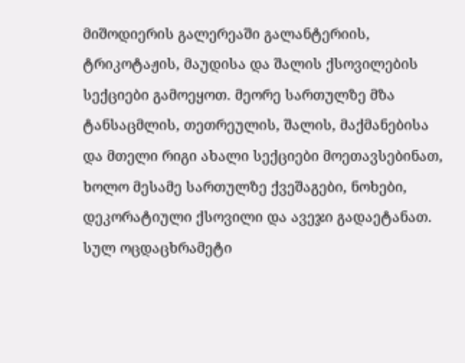მიშოდიერის გალერეაში გალანტერიის, ტრიკოტაჟის, მაუდისა და შალის ქსოვილების სექციები გამოეყოთ. მეორე სართულზე მზა ტანსაცმლის, თეთრეულის, შალის, მაქმანებისა და მთელი რიგი ახალი სექციები მოეთავსებინათ, ხოლო მესამე სართულზე ქვეშაგები, ნოხები, დეკორატიული ქსოვილი და ავეჯი გადაეტანათ. სულ ოცდაცხრამეტი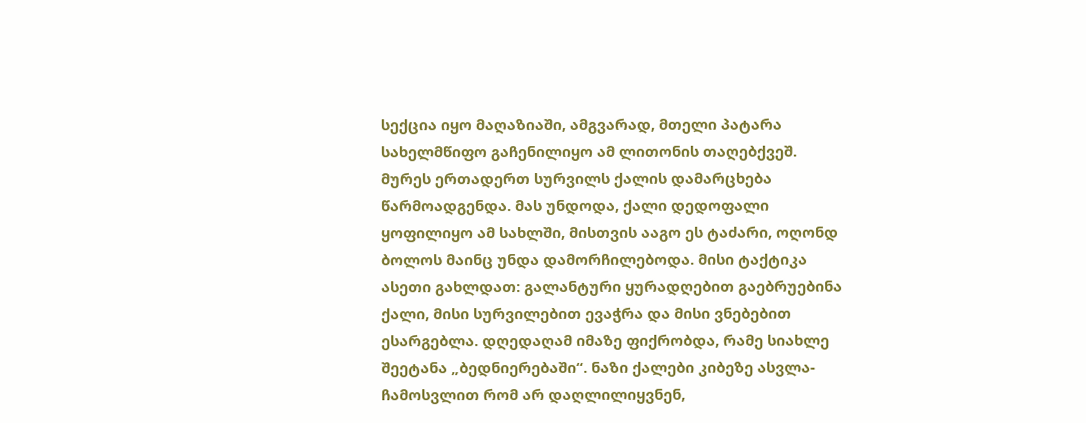სექცია იყო მაღაზიაში, ამგვარად, მთელი პატარა სახელმწიფო გაჩენილიყო ამ ლითონის თაღებქვეშ.
მურეს ერთადერთ სურვილს ქალის დამარცხება წარმოადგენდა. მას უნდოდა, ქალი დედოფალი ყოფილიყო ამ სახლში, მისთვის ააგო ეს ტაძარი, ოღონდ ბოლოს მაინც უნდა დამორჩილებოდა. მისი ტაქტიკა ასეთი გახლდათ: გალანტური ყურადღებით გაებრუებინა ქალი, მისი სურვილებით ევაჭრა და მისი ვნებებით ესარგებლა. დღედაღამ იმაზე ფიქრობდა, რამე სიახლე შეეტანა „ბედნიერებაში“. ნაზი ქალები კიბეზე ასვლა-ჩამოსვლით რომ არ დაღლილიყვნენ,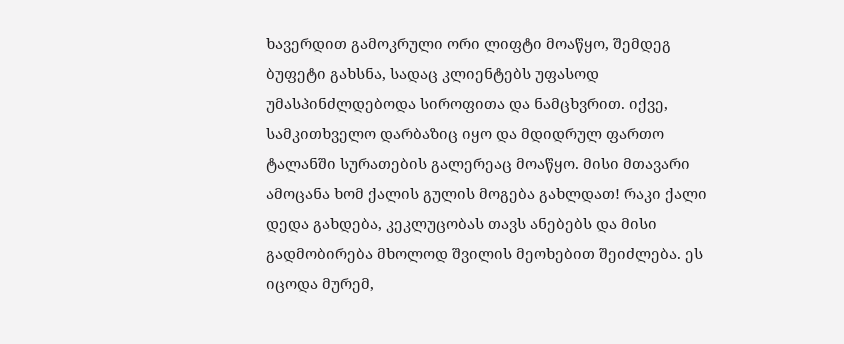ხავერდით გამოკრული ორი ლიფტი მოაწყო, შემდეგ ბუფეტი გახსნა, სადაც კლიენტებს უფასოდ უმასპინძლდებოდა სიროფითა და ნამცხვრით. იქვე, სამკითხველო დარბაზიც იყო და მდიდრულ ფართო ტალანში სურათების გალერეაც მოაწყო. მისი მთავარი ამოცანა ხომ ქალის გულის მოგება გახლდათ! რაკი ქალი დედა გახდება, კეკლუცობას თავს ანებებს და მისი გადმობირება მხოლოდ შვილის მეოხებით შეიძლება. ეს იცოდა მურემ,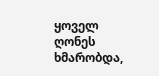ყოველ ღონეს ხმარობდა,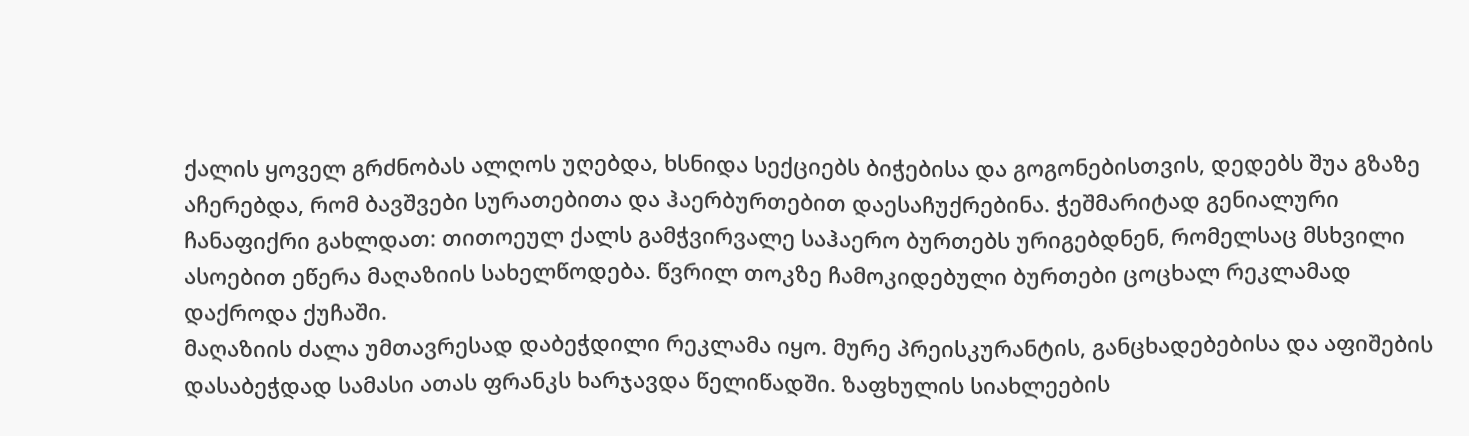ქალის ყოველ გრძნობას ალღოს უღებდა, ხსნიდა სექციებს ბიჭებისა და გოგონებისთვის, დედებს შუა გზაზე აჩერებდა, რომ ბავშვები სურათებითა და ჰაერბურთებით დაესაჩუქრებინა. ჭეშმარიტად გენიალური ჩანაფიქრი გახლდათ: თითოეულ ქალს გამჭვირვალე საჰაერო ბურთებს ურიგებდნენ, რომელსაც მსხვილი ასოებით ეწერა მაღაზიის სახელწოდება. წვრილ თოკზე ჩამოკიდებული ბურთები ცოცხალ რეკლამად დაქროდა ქუჩაში.
მაღაზიის ძალა უმთავრესად დაბეჭდილი რეკლამა იყო. მურე პრეისკურანტის, განცხადებებისა და აფიშების დასაბეჭდად სამასი ათას ფრანკს ხარჯავდა წელიწადში. ზაფხულის სიახლეების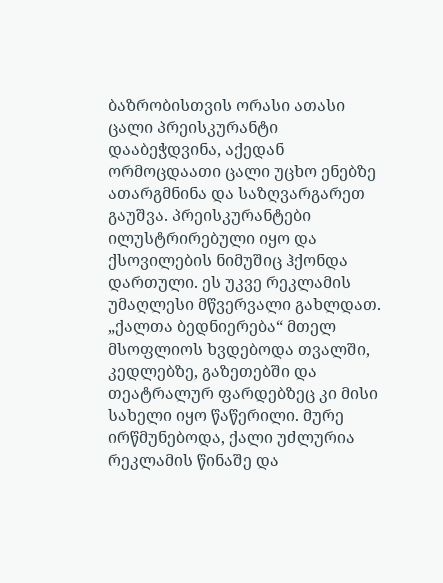ბაზრობისთვის ორასი ათასი ცალი პრეისკურანტი დააბეჭდვინა, აქედან ორმოცდაათი ცალი უცხო ენებზე ათარგმნინა და საზღვარგარეთ გაუშვა. პრეისკურანტები ილუსტრირებული იყო და ქსოვილების ნიმუშიც ჰქონდა დართული. ეს უკვე რეკლამის უმაღლესი მწვერვალი გახლდათ. „ქალთა ბედნიერება“ მთელ მსოფლიოს ხვდებოდა თვალში, კედლებზე, გაზეთებში და თეატრალურ ფარდებზეც კი მისი სახელი იყო წაწერილი. მურე ირწმუნებოდა, ქალი უძლურია რეკლამის წინაშე და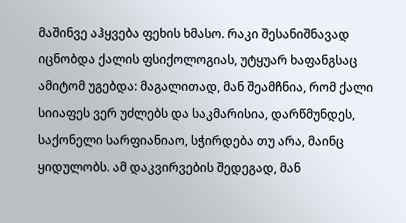მაშინვე აჰყვება ფეხის ხმასო. რაკი შესანიშნავად იცნობდა ქალის ფსიქოლოგიას, უტყუარ ხაფანგსაც ამიტომ უგებდა: მაგალითად, მან შეამჩნია, რომ ქალი სიიაფეს ვერ უძლებს და საკმარისია, დარწმუნდეს, საქონელი სარფიანიაო, სჭირდება თუ არა, მაინც ყიდულობს. ამ დაკვირვების შედეგად, მან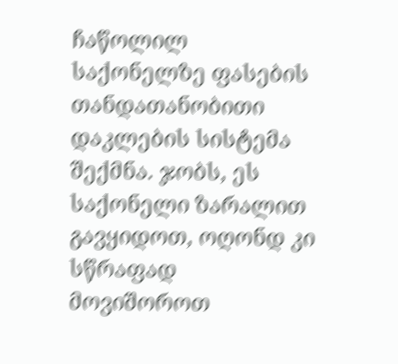ჩაწოლილ საქონელზე ფასების თანდათანობითი დაკლების სისტემა შექმნა. ჯობს, ეს საქონელი ზარალით გავყიდოთ, ოღონდ კი სწრაფად მოვიშოროთ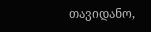თავიდანო,